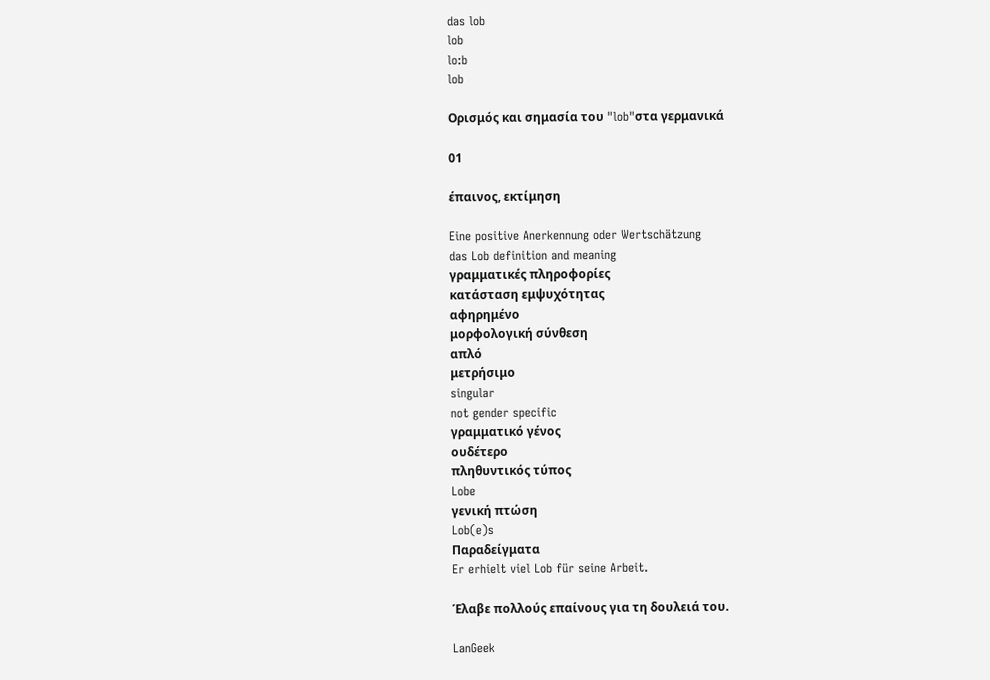das lob
lob
lo:b
lob

Ορισμός και σημασία του "lob"στα γερμανικά

01

έπαινος, εκτίμηση

Eine positive Anerkennung oder Wertschätzung
das Lob definition and meaning
γραμματικές πληροφορίες
κατάσταση εμψυχότητας
αφηρημένο
μορφολογική σύνθεση
απλό
μετρήσιμο
singular
not gender specific
γραμματικό γένος
ουδέτερο
πληθυντικός τύπος
Lobe
γενική πτώση
Lob(e)s
Παραδείγματα
Er erhielt viel Lob für seine Arbeit.

Έλαβε πολλούς επαίνους για τη δουλειά του.

LanGeek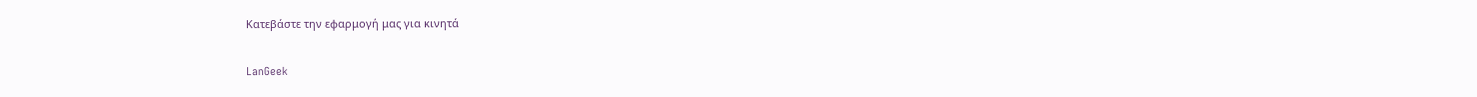Κατεβάστε την εφαρμογή μας για κινητά

LanGeek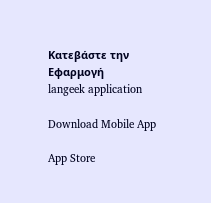Κατεβάστε την Εφαρμογή
langeek application

Download Mobile App

App Store